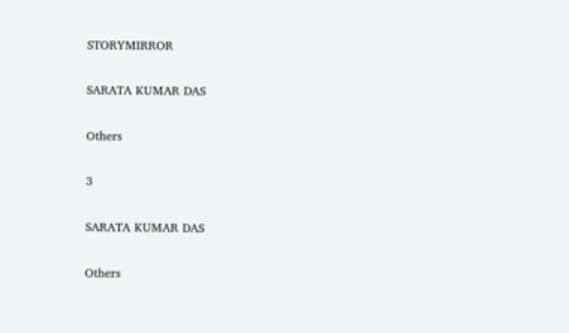STORYMIRROR

SARATA KUMAR DAS

Others

3

SARATA KUMAR DAS

Others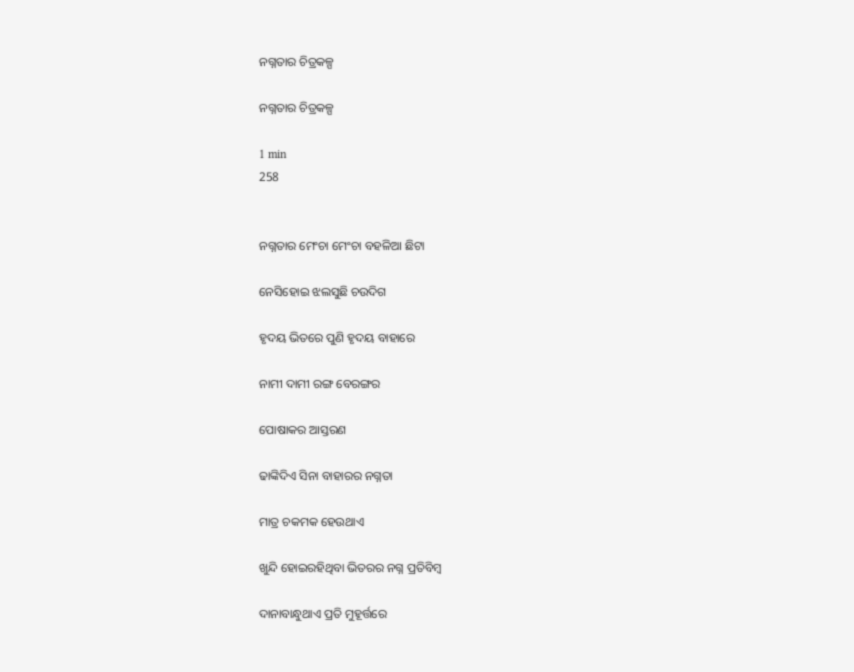ନଗ୍ନତାର ଚିତ୍ରକଳ୍ପ

ନଗ୍ନତାର ଚିତ୍ରକଳ୍ପ

1 min
258


ନଗ୍ନତାର ମେଂଚା ମେଂଚା ବହଳିଆ ଛିଟା

ନେସିହୋଇ ଝଲସୁଛି ଚଉଦିଗ

ହୃଦୟ ଭିତରେ ପୁଣି ହୃଦୟ ବାହାରେ

ନାମୀ ଦାମୀ ରଙ୍ଗ ବେରଙ୍ଗର

ପୋଷାକର ଆସ୍ତରଣ

ଢାଙ୍କିଦିଏ ସିନା ବାହାରର ନଗ୍ନତା

ମାତ୍ର ଚକମକ ହେଉଥାଏ

ଖୁନ୍ଦି ହୋଇରହିଥିବା ଭିତରର ନଗ୍ନ ପ୍ରତିବିମ୍ବ

ଦାନାବାନ୍ଧୁଥାଏ ପ୍ରତି ମୁହୂର୍ତ୍ତରେ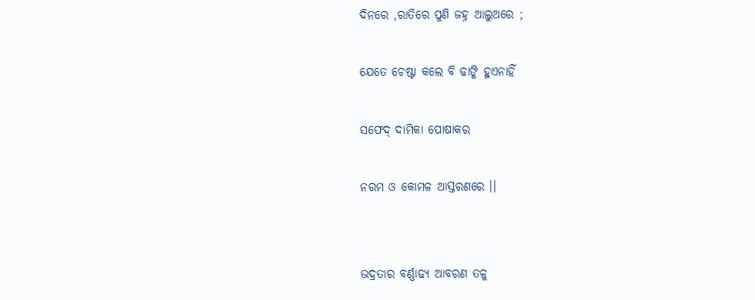ଦିନରେ ,ରାତିରେ ପୁଣି ଜହ୍ନ ଆଲୁଅରେ ;

ଯେତେ ଚେଷ୍ଟା କଲେ ବି ଢାଙ୍କି ହୁଏନାହିଁ

ସଫେଦ୍ ଦାମିକା ପୋଷାକର

ନରମ ଓ କୋମଳ ଆସ୍ତରଣରେ ।।


ଭଦ୍ରତାର ବର୍ଣ୍ଣାଢ୍ୟ ଆବରଣ ତଳୁ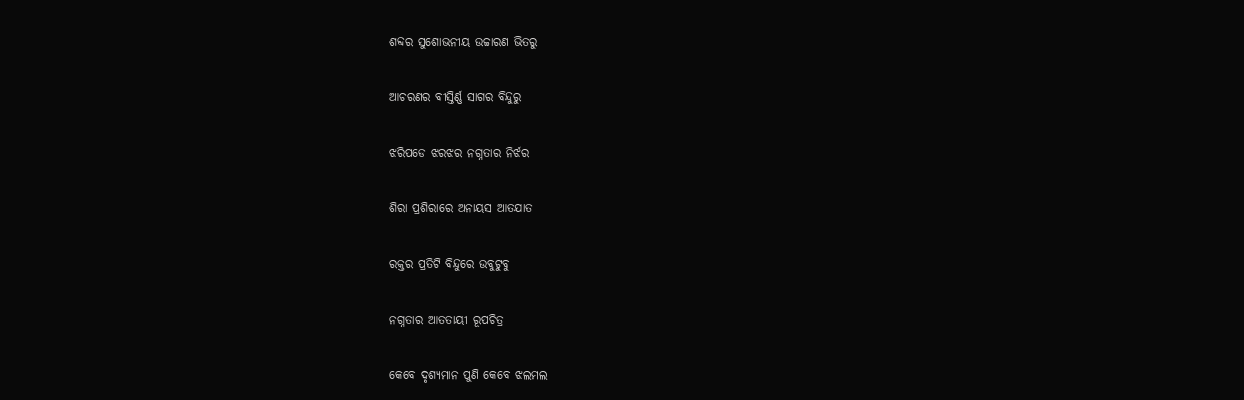ଶବ୍ଦର ସୁଶୋଭନୀୟ ଉଚ୍ଚାରଣ ଭିତରୁ

ଆଚରଣର ବୀସ୍ତିର୍ଣ୍ଣ ସାଗର ବିନ୍ଦୁରୁ

ଝରିପଡେ ଝରଝର ନଗ୍ନତାର ନିର୍ଝର

ଶିରା ପ୍ରଶିରାରେ ଅନାୟସ ଆତଯାତ

ରକ୍ତର ପ୍ରତିଟି ବିନ୍ଦୁରେ ଉବୁଟୁବୁ

ନଗ୍ନତାର ଆତତାୟୀ ରୂପଚିତ୍ର

କେବେ ଦୃଶ୍ୟମାନ ପୁଣି କେବେ ଝଲମଲ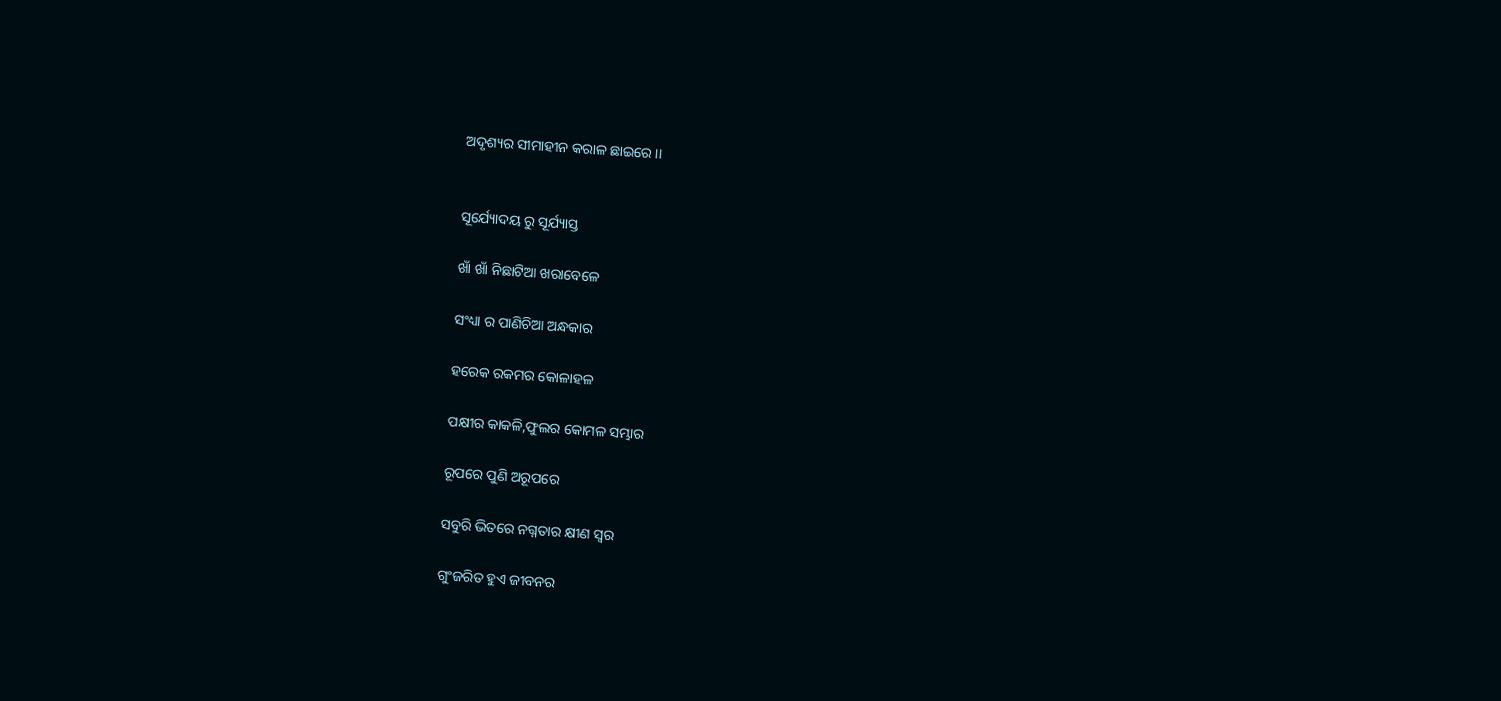ଅଦୃଶ୍ୟର ସୀମାହୀନ କରାଳ ଛାଇରେ ।।


ସୂର୍ଯ୍ୟୋଦୟ ରୁ ସୂର୍ଯ୍ୟାସ୍ତ

ଖାଁ ଖାଁ ନିଛାଟିଆ ଖରାବେଳେ

ସଂଧ୍ୟା ର ପାଣିଚିଆ ଅନ୍ଧକାର

ହରେକ ରକମର କୋଳାହଳ

ପକ୍ଷୀର କାକଳି,ଫୁଲର କୋମଳ ସମ୍ଭାର

ରୂପରେ ପୁଣି ଅରୂପରେ

ସବୁରି ଭିତରେ ନଗ୍ନତାର କ୍ଷୀଣ ସ୍ବର

ଗୁଂଜରିତ ହୁଏ ଜୀବନର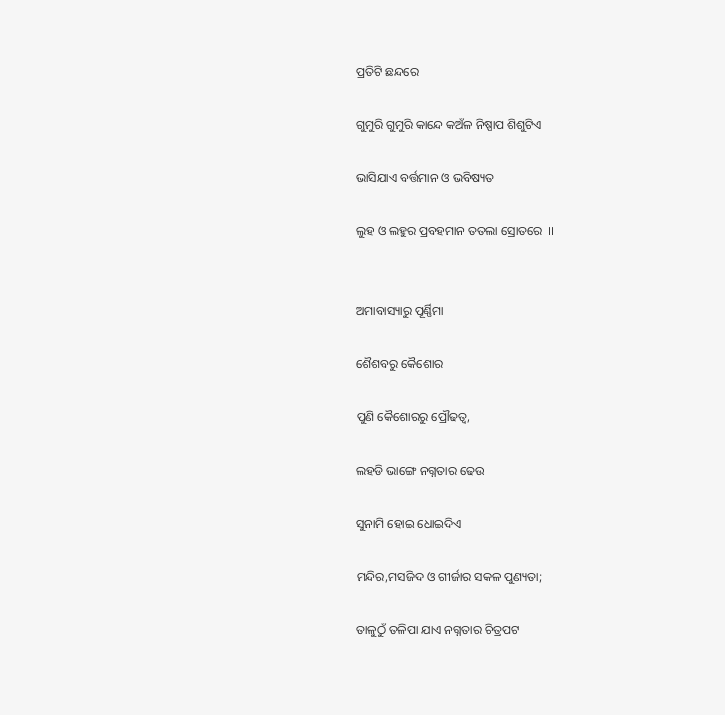ପ୍ରତିଟି ଛନ୍ଦରେ

ଗୁମୁରି ଗୁମୁରି କାନ୍ଦେ କଅଁଳ ନିଷ୍ପାପ ଶିଶୁଟିଏ

ଭାସିଯାଏ ବର୍ତ୍ତମାନ ଓ ଭବିଷ୍ୟତ

ଲୁହ ଓ ଲହୁର ପ୍ରବହମାନ ତତଲା ସ୍ରୋତରେ  ।।


ଅମାବାସ୍ୟାରୁ ପୂର୍ଣ୍ଣିମା

ଶୈଶବରୁ କୈଶୋର

ପୁଣି କୈଶୋରରୁ ପ୍ରୌଢତ୍ବ,

ଲହଡି ଭାଙ୍ଗେ ନଗ୍ନତାର ଢେଉ

ସୁନାମି ହୋଇ ଧୋଇଦିଏ

ମନ୍ଦିର,ମସଜିଦ ଓ ଗୀର୍ଜାର ସକଳ ପୁଣ୍ୟତା;

ତାଳୁଠୁଁ ତଳିପା ଯାଏ ନଗ୍ନତାର ଚିତ୍ରପଟ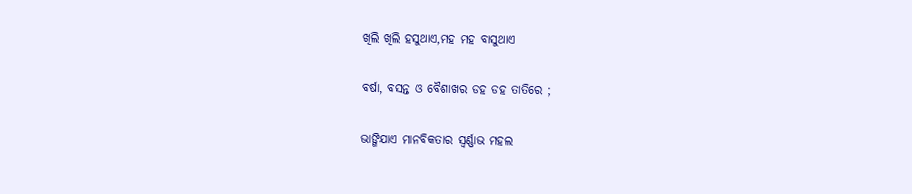ଖିଲି ଖିଲି ହସୁଥାଏ,ମହ ମହ ବାସୁଥାଏ

ବର୍ଷା, ବସନ୍ତ ଓ ବୈଶାଖର ଡହ ଡହ ତାତିରେ ;

ଭାଙ୍ଗିଯାଏ ମାନବିକତାର ସ୍ବର୍ଣ୍ଣାଭ ମହଲ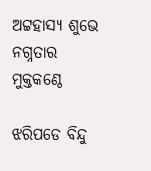ଅଟ୍ଟହାସ୍ୟ ଶୁଭେ ନଗ୍ନତାର ମୁକ୍ତକଣ୍ଠେ

ଝରିପଡେ ବିନ୍ଦୁ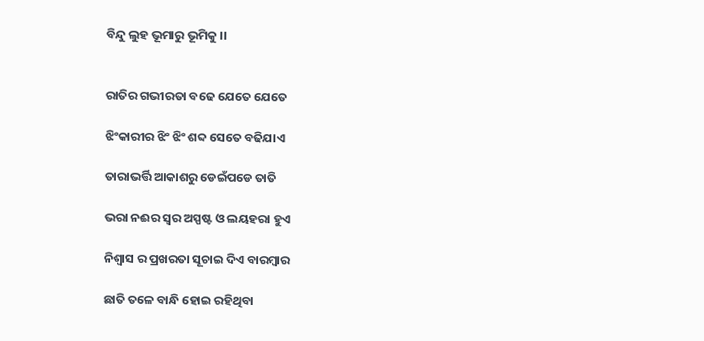ବିନ୍ଦୁ ଲୁହ ଭୂମାରୁ ଭୂମିକୁ ।।


ରାତିର ଗଭୀରତା ବଢେ ଯେତେ ଯେତେ

ଝିଂକାରୀର ଝିଂ ଝିଂ ଶବ୍ଦ ସେତେ ବଢିଯାଏ

ତାରାଭର୍ତ୍ତି ଆକାଶରୁ ଡେଇଁପଡେ ତାତି

ଭରା ନଈର ସ୍ବର ଅସ୍ପଷ୍ଟ ଓ ଲୟହରା ହୁଏ

ନିଶ୍ବାସ ର ପ୍ରଖରତା ସୂଚାଇ ଦିଏ ବାରମ୍ବାର

ଛାତି ତଳେ ବାନ୍ଧି ହୋଇ ରହିଥିବା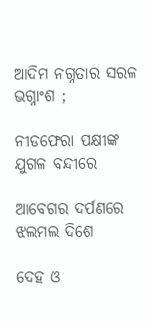ଆଦିମ ନଗ୍ନତାର ସରଳ ଭଗ୍ନାଂଶ ;

ନୀଡଫେରା ପକ୍ଷୀଙ୍କ ଯୁଗଳ ବନ୍ଦୀରେ

ଆବେଗର ଦର୍ପଣରେ ଝଲମଲ ଦିଶେ

ଦେହ ଓ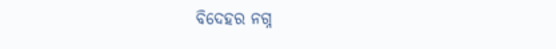ବିଦେହର ନଗ୍ନ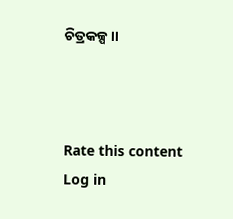ଚିତ୍ରକଳ୍ପ ।।



Rate this content
Log in